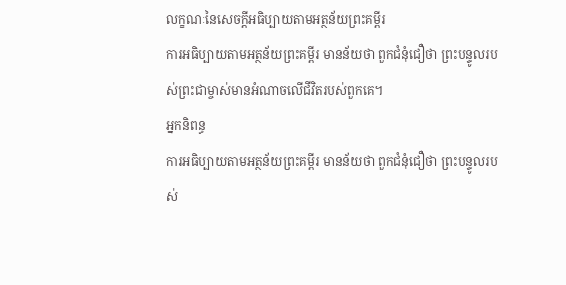លក្ខណៈនៃសេចក្តីអធិប្បាយតាមអត្ថន័យព្រះគម្ពីរ
ការអធិប្បាយតាមអត្ថន័យព្រះគម្ពីរ មានន័យថា ពួកជំនុំជឿថា ព្រះបន្ទូលរបស់ព្រះជាម្ចាស់មានអំណាចលើជីវិតរបស់ពួកគេ។
អ្នកនិពន្ធ
ការអធិប្បាយតាមអត្ថន័យព្រះគម្ពីរ មានន័យថា ពួកជំនុំជឿថា ព្រះបន្ទូលរបស់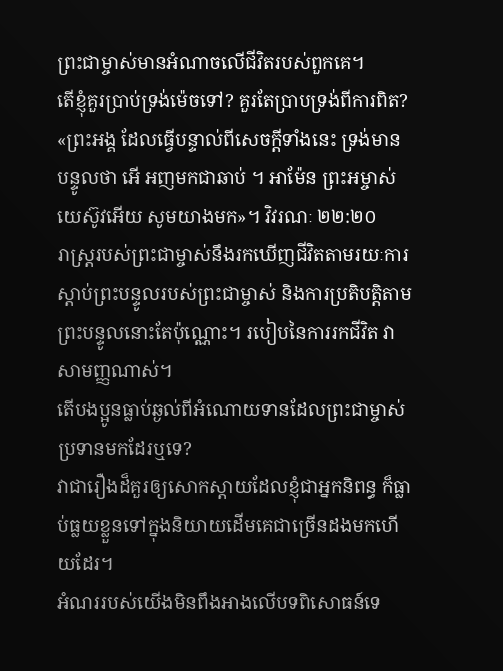ព្រះជាម្ចាស់មានអំណាចលើជីវិតរបស់ពួកគេ។
តើខ្ញុំគួរប្រាប់ទ្រង់ម៉េចទៅ? គួរតែប្រាបទ្រង់ពីការពិត?
«ព្រះអង្គ ដែលធ្វើបន្ទាល់ពីសេចក្ដីទាំងនេះ ទ្រង់មានបន្ទូលថា អើ អញមកជាឆាប់ ។ អាម៉ែន ព្រះអម្ចាស់យេស៊ូវអើយ សូមយាងមក»។ វិវរណៈ ២២:២០
រាស្ត្ររបស់ព្រះជាម្ចាស់នឹងរកឃើញជីវិតតាមរយៈការស្តាប់ព្រះបន្ទូលរបស់ព្រះជាម្ចាស់ និងការប្រតិបត្តិតាមព្រះបន្ទូលនោះតែប៉ុណ្ណោះ។ របៀបនៃការរកជីវិត វាសាមញ្ញណាស់។
តើបងប្អូនធ្លាប់ឆ្ងល់ពីអំណោយទានដែលព្រះជាម្ចាស់ប្រទានមកដែរឬទេ?
វាជារឿងដ៏គួរឲ្យសោកស្ដាយដែលខ្ញុំជាអ្នកនិពន្ធ ក៏ធ្លាប់ធ្លយខ្លួនទៅក្នុងនិយាយដើមគេជាច្រើនដងមកហើយដែរ។
អំណររបស់យើងមិនពឹងអាងលើបទពិសោធន៍ទេ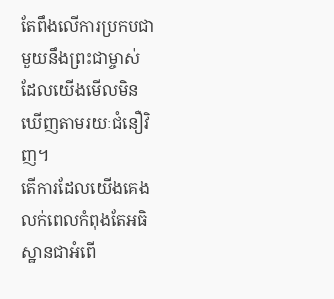តែពឹងលើការប្រកបជាមួយនឹងព្រះជាម្ចាស់ដែលយើងមើលមិនឃើញតាមរយៈជំនឿវិញ។
តើការដែលយើងគេងលក់ពេលកំពុងតែអធិស្ឋានជាអំពើ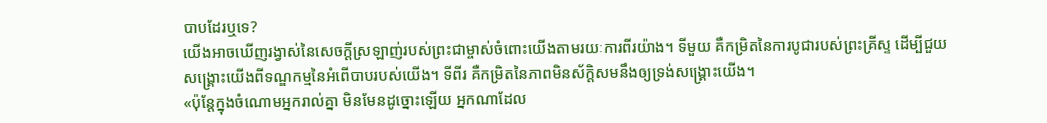បាបដែរឬទេ?
យើងអាចឃើញរង្វាស់នៃសេចក្ដីស្រឡាញ់របស់ព្រះជាម្ចាស់ចំពោះយើងតាមរយៈការពីរយ៉ាង។ ទីមួយ គឺកម្រិតនៃការបូជារបស់ព្រះគ្រីស្ទ ដើម្បីជួយសង្គ្រោះយើងពីទណ្ឌកម្មនៃអំពើបាបរបស់យើង។ ទីពីរ គឺកម្រិតនៃភាពមិនស័ក្តិសមនឹងឲ្យទ្រង់សង្គ្រោះយើង។
«ប៉ុន្តែក្នុងចំណោមអ្នករាល់គ្នា មិនមែនដូច្នោះឡើយ អ្នកណាដែល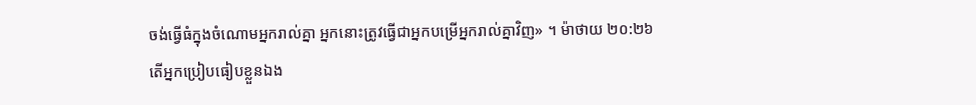ចង់ធ្វើធំក្នុងចំណោមអ្នករាល់គ្នា អ្នកនោះត្រូវធ្វើជាអ្នកបម្រើអ្នករាល់គ្នាវិញ» ។ ម៉ាថាយ ២០:២៦
តើអ្នកប្រៀបធៀបខ្លួនឯង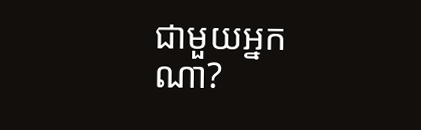ជាមួយអ្នកណា?